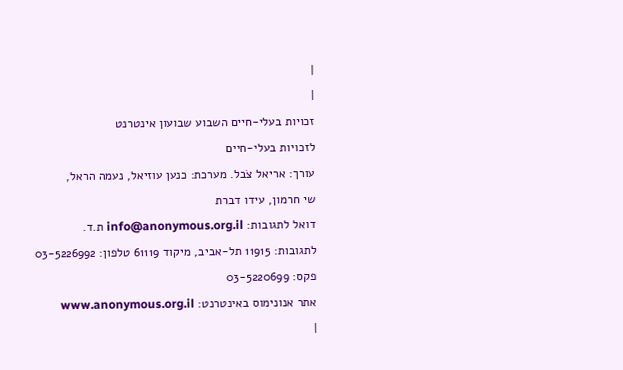|
|
זכויות בעלי-חיים השבוע שבועון אינטרנט
לזכויות בעלי-חיים
עורך: אריאל צֹבל. מערכת: כנען עוזיאל, נעמה הראל,
שי חרמון, עידו דברת
דואל לתגובות: info@anonymous.org.il ת.ד.
לתגובות: 11915 תל-אביב, מיקוד 61119 טלפון: 03-5226992
פקס: 03-5220699
אתר אנונימוס באינטרנט: www.anonymous.org.il
|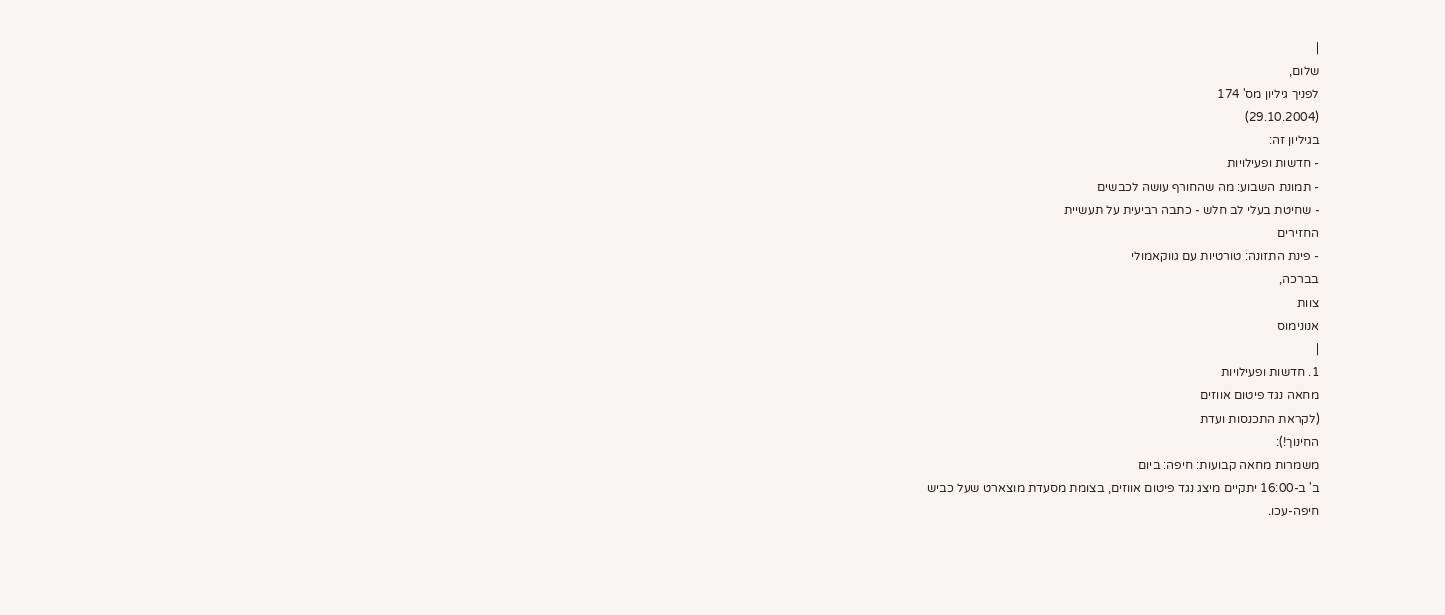|
שלום,
לפניך גיליון מס' 174
(29.10.2004)
בגיליון זה:
- חדשות ופעילויות
- תמונת השבוע: מה שהחורף עושה לכבשים
- שחיטת בעלי לב חלש - כתבה רביעית על תעשיית
החזירים
- פינת התזונה: טורטיות עם גווקאמולי
בברכה,
צוות
אנונימוס
|
1. חדשות ופעילויות
מחאה נגד פיטום אווזים
(לקראת התכנסות ועדת
החינוך!):
משמרות מחאה קבועות: חיפה: ביום
ב' ב-16:00 יתקיים מיצג נגד פיטום אווזים, בצומת מסעדת מוצארט שעל כביש
חיפה-עכו.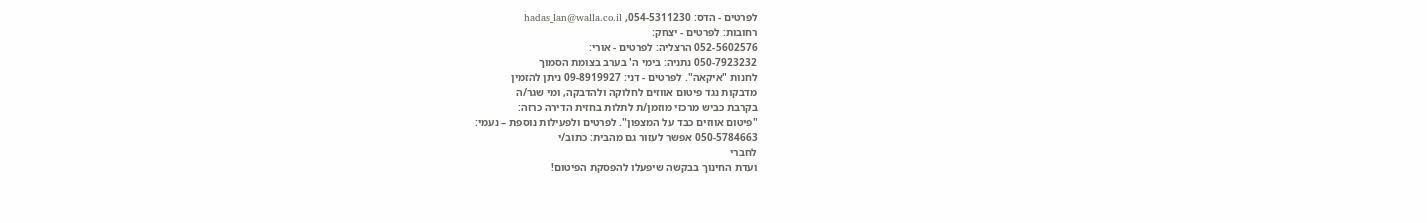לפרטים - הדס: 054-5311230, hadas_lan@walla.co.il
רחובות: לפרטים - יצחק:
052-5602576 הרצליה: לפרטים - אורי:
050-7923232 נתניה: בימי ה' בערב בצומת הסמוך
לחנות "איקאה". לפרטים - דני: 09-8919927 ניתן להזמין
מדבקות נגד פיטום אווזים לחלוקה ולהדבקה, ומי שגר/ה
בקרבת כביש מרכזי מוזמן/ת לתלות בחזית הדירה כרזה:
"פיטום אווזים כבד על המצפון". לפרטים ולפעילות נוספת – נעמי:
050-5784663 אפשר לעזור גם מהבית: כתוב/י
לחברי
ועדת החינוך בבקשה שיפעלו להפסקת הפיטום!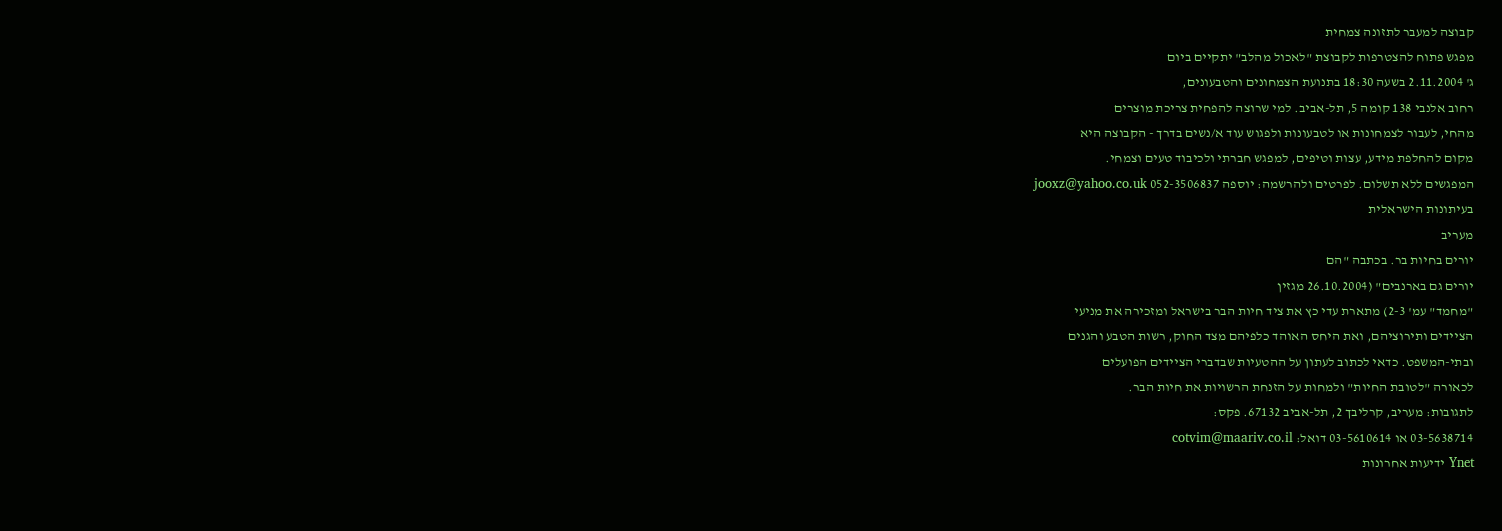קבוצה למעבר לתזונה צמחית
מפגש פתוח להצטרפות לקבוצת "לאכול מהלב" יתקיים ביום
ג' 2.11.2004 בשעה 18:30 בתנועת הצמחונים והטבעונים,
רחוב אלנבי 138 קומה 5, תל-אביב. למי שרוצה להפחית צריכת מוצרים
מהחי, לעבור לצמחונות או לטבעונות ולפגוש עוד א/נשים בדרך - הקבוצה היא
מקום להחלפת מידע, עצות וטיפים, למפגש חברתי ולכיבוד טעים וצמחי.
המפגשים ללא תשלום. לפרטים ולהרשמה: יוספה 052-3506837 jooxz@yahoo.co.uk
בעיתונות הישראלית
מעריב
יורים בחיות בר. בכתבה "הם
יורים גם בארנבים" (26.10.2004 מגזין
"מחמד" עמ' 2-3) מתארת עדי כץ את ציד חיות הבר בישראל ומזכירה את מניעי
הציידים ותירוציהם, ואת היחס האוהד כלפיהם מצד החוק, רשות הטבע והגנים
ובתי-המשפט. כדאי לכתוב לעתון על ההטעיות שבדברי הציידים הפועלים
לכאורה "לטובת החיות" ולמחות על הזנחת הרשויות את חיות הבר.
לתגובות: מעריב, קרליבך 2, תל-אביב 67132. פקס:
03-5638714 או 03-5610614 דואל: cotvim@maariv.co.il
Ynet ידיעות אחרונות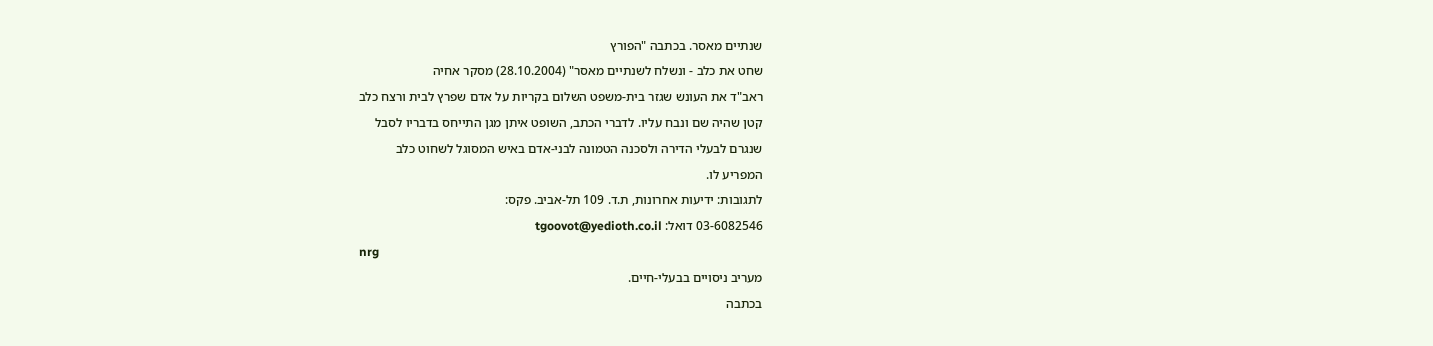שנתיים מאסר. בכתבה "הפורץ
שחט את כלב - ונשלח לשנתיים מאסר" (28.10.2004) מסקר אחיה
ראב"ד את העונש שגזר בית-משפט השלום בקריות על אדם שפרץ לבית ורצח כלב
קטן שהיה שם ונבח עליו. לדברי הכתב, השופט איתן מגן התייחס בדבריו לסבל
שנגרם לבעלי הדירה ולסכנה הטמונה לבני-אדם באיש המסוגל לשחוט כלב
המפריע לו.
לתגובות: ידיעות אחרונות, ת.ד. 109 תל-אביב. פקס:
03-6082546 דואל: tgoovot@yedioth.co.il
nrg
מעריב ניסויים בבעלי-חיים.
בכתבה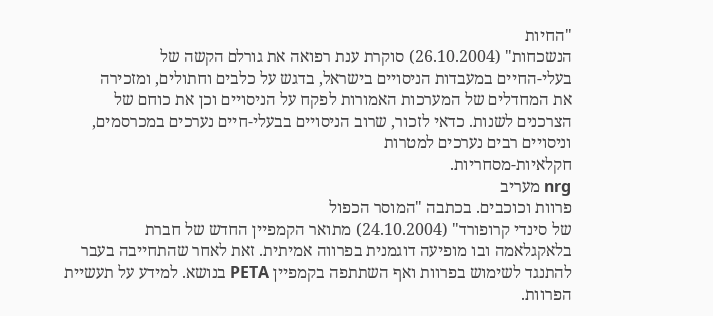"החיות
הנשכחות" (26.10.2004) סוקרת ענת רפואה את גורלם הקשה של
בעלי-החיים במעבדות הניסויים בישראל, בדגש על כלבים וחתולים, ומזכירה
את המחדלים של המערכות האמורות לפקח על הניסויים וכן את כוחם של
הצרכנים לשנות. כדאי לזכור, שרוב הניסויים בבעלי-חיים נערכים במכרסמים,
וניסויים רבים נערכים למטרות
חקלאיות-מסחריות.
nrg מעריב
פרוות וכוכבים. בכתבה "המוסר הכפול
של סינדי קרופורד" (24.10.2004) מתואר הקמפיין החדש של חברת
בלאקגלאמה ובו מופיעה דוגמנית בפרווה אמיתית. זאת לאחר שהתחייבה בעבר
להתנגד לשימוש בפרוות ואף השתתפה בקמפיין PETA בנושא. למידע על תעשיית
הפרוות.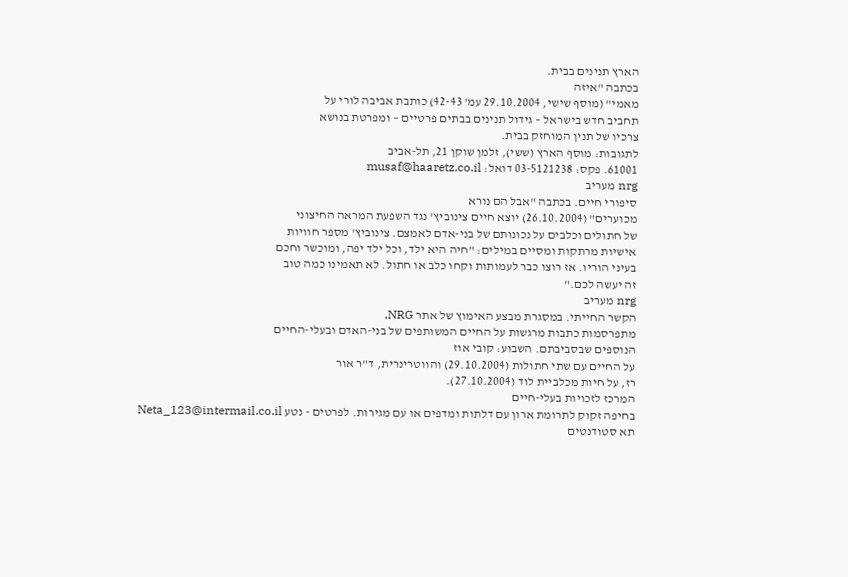הארץ תנינים בבית.
בכתבה "איזה
מאמי" (מוסף שישי, 29.10.2004 עמ' 42-43) כותבת אביבה לורי על
תחביב חדש בישראל – גידול תנינים בבתים פרטיים – ומפרטת בנושא
צרכיו של תנין המוחזק בבית.
לתגובות: מוסף הארץ (ששי), זלמן שוקן 21, תל-אביב
61001. פקס: 03-5121238 דואל: musaf@haaretz.co.il
nrg מעריב
סיפורי חיים. בכתבה "אבל הם נורא
מכוערים" (26.10.2004) יוצא חיים צינוביץ' נגד השפעת המראה החיצוני
של חתולים וכלבים על נכונותם של בני-אדם לאמצם. צינוביץ' מספר חוויות
אישיות מרתקות ומסיים במילים: "חיה היא ילד, וכל ילד יפה, ומוכשר וחכם
בעיני הוריו. אז רוצו כבר לעמותות וקחו כלב או חתול. לא תאמינו כמה טוב
זה יעשה לכם."
nrg מעריב
הקשר החייתי. במסגרת מבצע האימוץ של אתר NRG,
מתפרסמות כתבות מרגשות על החיים המשותפים של בני-האדם ובעלי-החיים
הנוספים שבסביבתם. השבוע: קובי אוז
על החיים עם שתי חתולות (29.10.2004) והווטרינרית, ד"ר אור
רז, על חיות מכלביית לוד (27.10.2004).
המרכז לזכויות בעלי-חיים
בחיפה זקוק לתרומת ארון עם דלתות ומדפים או עם מגירות. לפרטים - נטע Neta_123@intermail.co.il
תא סטודנטים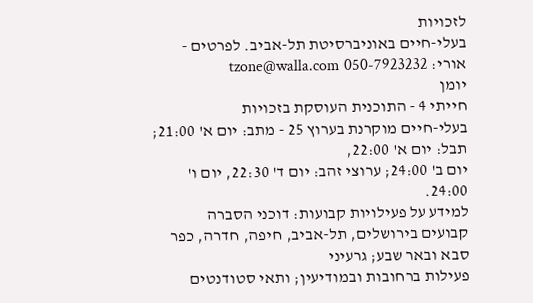לזכויות
בעלי-חיים באוניברסיטת תל-אביב. לפרטים - אורי: tzone@walla.com 050-7923232
יומן
חייתי 4 - התוכנית העוסקת בזכויות
בעלי-חיים מוקרנת בערוץ 25 - מתב: יום א' 21:00; תבל: יום א' 22:00,
יום ב' 24:00; ערוצי זהב: יום ד' 22:30, יום ו' 24:00.
למידע על פעילויות קבועות: דוכני הסברה
קבועים בירושלים, תל-אביב, חיפה, חדרה, כפר סבא ובאר שבע; גרעיני
פעילות ברחובות ובמודיעין; ותאי סטודנטים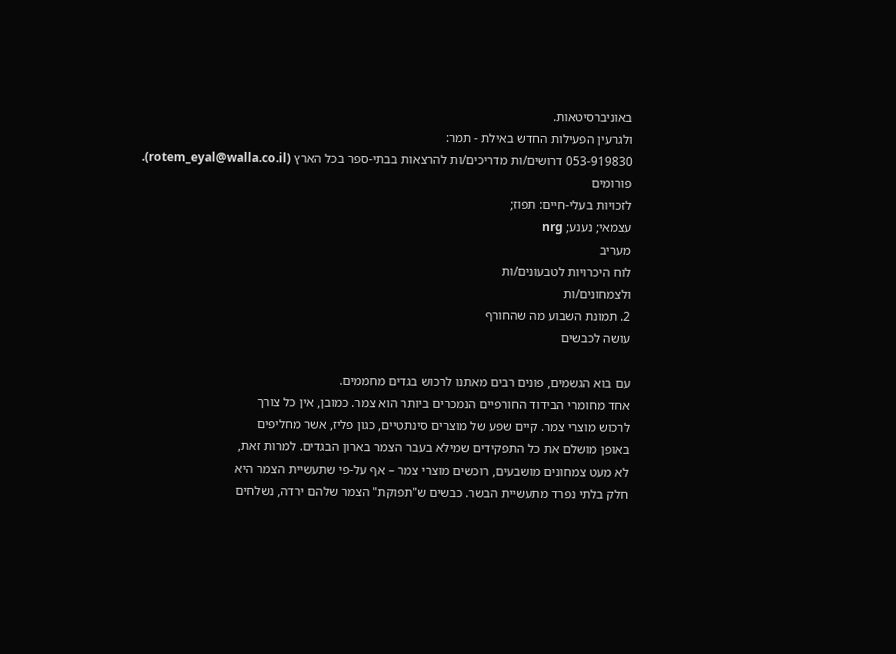באוניברסיטאות.
ולגרעין הפעילות החדש באילת - תמר:
053-919830 דרושים/ות מדריכים/ות להרצאות בבתי-ספר בכל הארץ (rotem_eyal@walla.co.il). פורומים
לזכויות בעלי-חיים: תפוז;
עצמאי; נענע; nrg
מעריב
לוח היכרויות לטבעונים/ות
ולצמחונים/ות
2. תמונת השבוע מה שהחורף
עושה לכבשים

עם בוא הגשמים, פונים רבים מאתנו לרכוש בגדים מחממים.
אחד מחומרי הבידוד החורפיים הנמכרים ביותר הוא צמר. כמובן, אין כל צורך
לרכוש מוצרי צמר. קיים שפע של מוצרים סינתטיים, כגון פליז, אשר מחליפים
באופן מושלם את כל התפקידים שמילא בעבר הצמר בארון הבגדים. למרות זאת,
לא מעט צמחונים מושבעים, רוכשים מוצרי צמר – אף על-פי שתעשיית הצמר היא
חלק בלתי נפרד מתעשיית הבשר. כבשים ש"תפוקת" הצמר שלהם ירדה, נשלחים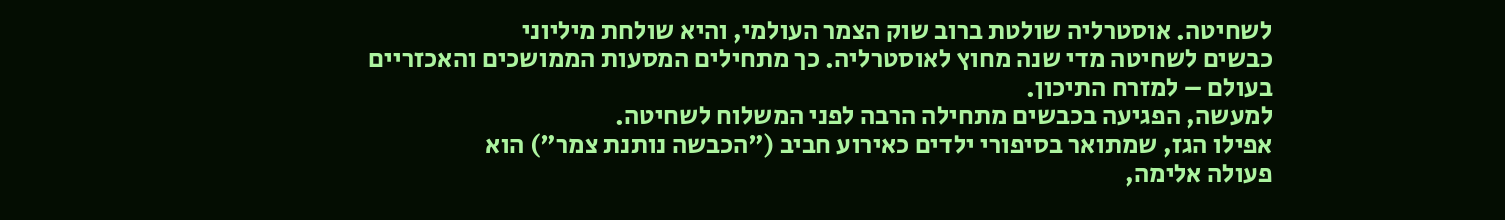לשחיטה. אוסטרליה שולטת ברוב שוק הצמר העולמי, והיא שולחת מיליוני
כבשים לשחיטה מדי שנה מחוץ לאוסטרליה. כך מתחילים המסעות הממושכים והאכזריים
בעולם – למזרח התיכון.
למעשה, הפגיעה בכבשים מתחילה הרבה לפני המשלוח לשחיטה.
אפילו הגז, שמתואר בסיפורי ילדים כאירוע חביב ("הכבשה נותנת צמר") הוא
פעולה אלימה,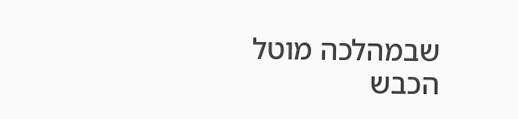שבמהלכה מוטל הכבש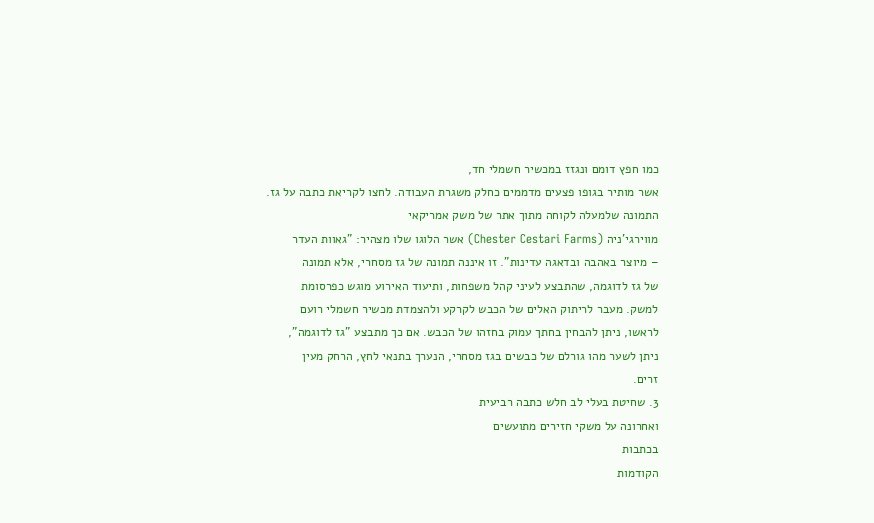כמו חפץ דומם ונגזז במכשיר חשמלי חד,
אשר מותיר בגופו פצעים מדממים כחלק משגרת העבודה. לחצו לקריאת כתבה על גז.
התמונה שלמעלה לקוחה מתוך אתר של משק אמריקאי
מווירגי'ניה (Chester Cestari Farms) אשר הלוגו שלו מצהיר: "גאוות העדר
– מיוצר באהבה ובדאגה עדינות". זו איננה תמונה של גז מסחרי, אלא תמונה
של גז לדוגמה, שהתבצע לעיני קהל משפחות, ותיעוד האירוע מוגש כפרסומת
למשק. מעבר לריתוק האלים של הכבש לקרקע ולהצמדת מכשיר חשמלי רועם
לראשו, ניתן להבחין בחתך עמוק בחזהו של הכבש. אם כך מתבצע "גז לדוגמה",
ניתן לשער מהו גורלם של כבשים בגז מסחרי, הנערך בתנאי לחץ, הרחק מעין
זרים.
3. שחיטת בעלי לב חלש כתבה רביעית
ואחרונה על משקי חזירים מתועשים
בכתבות
הקודמות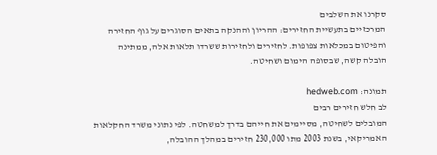סקרנו את השלבים
המרכזיים בתעשיית החזירים: ההריון וההנקה בתאים הסוגרים על גוף החזירה
והפיטום במכלאות צפופות. לחזירים ולחזירות ששרדו תלאות אלה, ממתינה
הובלה קשה, שבסופה הימום ושחיטה.

תמונה: hedweb.com
לב חלש חזירים רבים
המובלים לשחיטה, מסיימים את חייהם בדרך למשחטה. לפי נתוני משרד החקלאות
האמריקאי, בשנת 2003 מתו 230,000 חזירים במהלך ההובלה,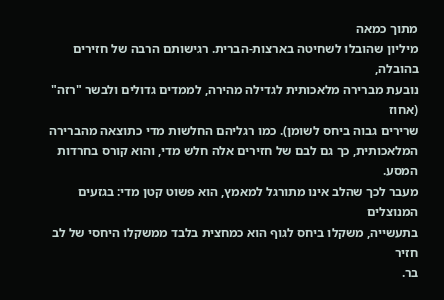מתוך כמאה
מיליון שהובלו לשחיטה בארצות-הברית. רגישותם הרבה של חזירים בהובלה,
נובעת מברירה מלאכותית לגדילה מהירה, לממדים גדולים ולבשר "רזה" (אחוז
שרירים גבוה ביחס לשומן). כמו רגליהם החלשות מדי כתוצאה מהברירה
המלאכותית, כך גם לבם של חזירים אלה חלש מדי, והוא קורס בחרדות המסע.
מעבר לכך שהלב אינו מתורגל למאמץ, הוא פשוט קטן מדי: בגזעים המנוצלים
בתעשייה, משקלו ביחס לגוף הוא כמחצית בלבד ממשקלו היחסי של לב חזיר
בר.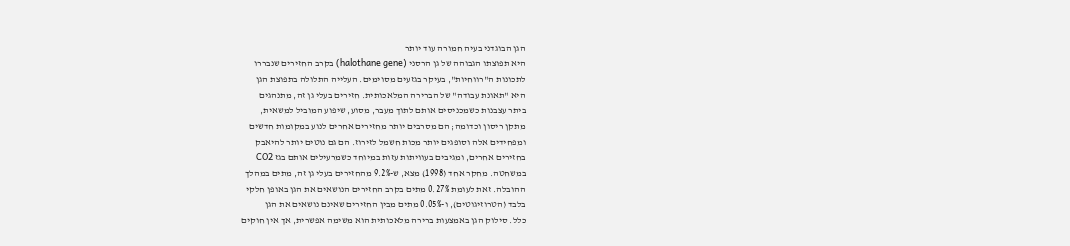הגן הבוגדני בעיה חמורה עוד יותר
היא תפוצתו הגבוהה של גן הרסני (halothane gene) בקרב החזירים שנבררו
לתכונות ה"רווחיות", בעיקר בגזעים מסוימים. העלייה התלולה בתפוצת הגן
היא "תאונת עבודה" של הברירה המלאכותית. חזירים בעלי גן זה, מתנהגים
ביתר עצבנות כשמכניסים אותם לתוך מעבר, מסוע, שיפוע המוביל למשאית,
מתקן ריסון וכדומה; הם מסרבים יותר מחזירים אחרים לנוע במקומות חדשים
ומפחידים אלה וסופגים יותר מכות חשמל לזירוז. הם גם נוטים יותר להיאבק
בחזירים אחרים, ומגיבים בעוויתות עזות במיוחד כשמרעילים אותם בגז CO2
במשחטה. מחקר אחד (1998) מצא, ש-9.2% מהחזירים בעלי גן זה, מתים במהלך
ההובלה. זאת לעומת 0.27% מתים בקרב החזירים הנושאים את הגן באופן חלקי
בלבד (הטרוזיגוטים), ו-0.05% מתים מבין החזירים שאינם נושאים את הגן
כלל. סילוק הגן באמצעות ברירה מלאכותית הוא משימה אפשרית, אך אין חוקים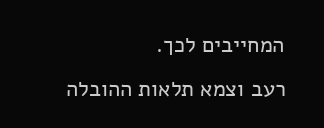המחייבים לכך.
רעב וצמא תלאות ההובלה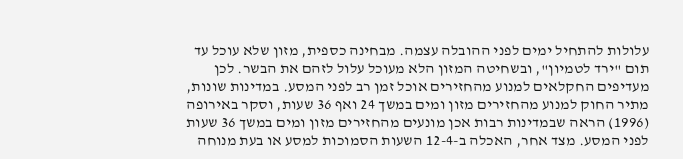עלולות להתחיל ימים לפני ההובלה עצמה. מבחינה כספית, מזון שלא עוכל עד
תום "ירד לטמיון", ובשחיטה המזון הלא מעוכל עלול לזהם את הבשר. לכן
מעדיפים החקלאים למנוע מהחזירים אוכל זמן רב לפני המסע. במדינות שונות,
מתיר החוק למנוע מהחזירים מזון ומים במשך 24 ואף 36 שעות, וסקר באירופה
(1996) הראה שבמדינות רבות אכן מונעים מהחזירים מזון ומים במשך 36 שעות
לפני המסע. מצד אחר, האכלה ב-12-4 השעות הסמוכות למסע או בעת מנוחה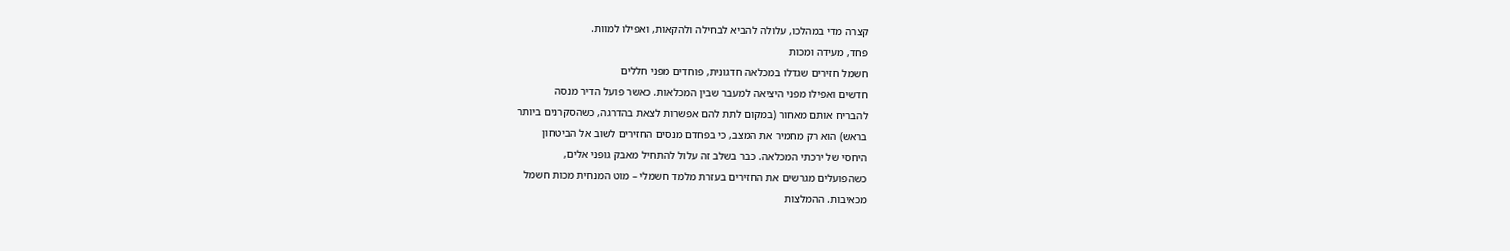קצרה מדי במהלכו, עלולה להביא לבחילה ולהקאות, ואפילו למוות.
פחד, מעידה ומכות
חשמל חזירים שגדלו במכלאה חדגונית, פוחדים מפני חללים
חדשים ואפילו מפני היציאה למעבר שבין המכלאות. כאשר פועל הדיר מנסה
להבריח אותם מאחור (במקום לתת להם אפשרות לצאת בהדרגה, כשהסקרנים ביותר
בראש) הוא רק מחמיר את המצב, כי בפחדם מנסים החזירים לשוב אל הביטחון
היחסי של ירכתי המכלאה. כבר בשלב זה עלול להתחיל מאבק גופני אלים,
כשהפועלים מגרשים את החזירים בעזרת מלמד חשמלי – מוט המנחית מכות חשמל
מכאיבות. ההמלצות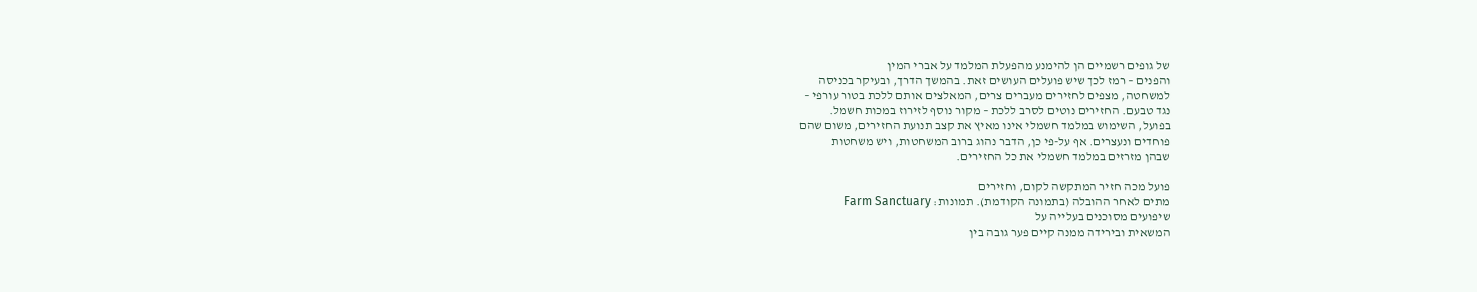של גופים רשמיים הן להימנע מהפעלת המלמד על אברי המין
והפנים – רמז לכך שיש פועלים העושים זאת. בהמשך הדרך, ובעיקר בכניסה
למשחטה, מצפים לחזירים מעברים צרים, המאלצים אותם ללכת בטור עורפי –
נגד טבעם. החזירים נוטים לסרב ללכת – מקור נוסף לזירוז במכות חשמל.
בפועל, השימוש במלמד חשמלי אינו מאיץ את קצב תנועת החזירים, משום שהם
פוחדים ונעצרים. אף על-פי כן, הדבר נהוג ברוב המשחטות, ויש משחטות
שבהן מזרזים במלמד חשמלי את כל החזירים.

פועל מכה חזיר המתקשה לקום, וחזירים
מתים לאחר ההובלה (בתמונה הקודמת). תמונות: Farm Sanctuary
שיפועים מסוכנים בעלייה על
המשאית ובירידה ממנה קיים פער גובה בין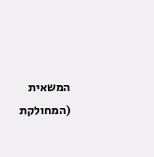המשאית (המחולקת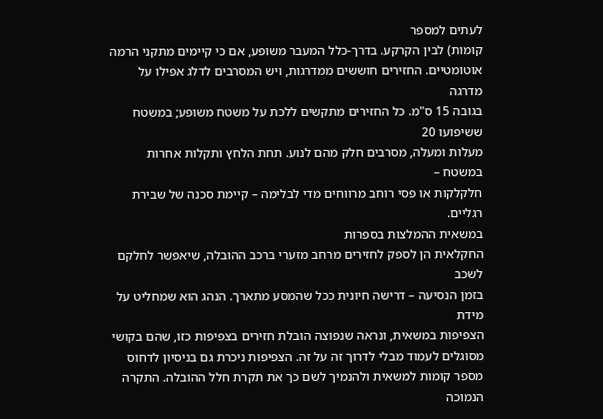לעתים למספר
קומות) לבין הקרקע. בדרך-כלל המעבר משופע, אם כי קיימים מתקני הרמה
אוטומטיים. החזירים חוששים ממדרגות, ויש המסרבים לדלג אפילו על מדרגה
בגובה 15 ס"מ. כל החזירים מתקשים ללכת על משטח משופע; במשטח ששיפועו 20
מעלות ומעלה, מסרבים חלק מהם לנוע. תחת הלחץ ותקלות אחרות במשטח –
חלקלקות או פסי רוחב מרווחים מדי לבלימה – קיימת סכנה של שבירת רגליים.
במשאית ההמלצות בספרות
החקלאית הן לספק לחזירים מרחב מזערי ברכב ההובלה, שיאפשר לחלקם לשכב
בזמן הנסיעה – דרישה חיונית ככל שהמסע מתארך. הנהג הוא שמחליט על מידת
הצפיפות במשאית, ונראה שנפוצה הובלת חזירים בצפיפות כזו, שהם בקושי
מסוגלים לעמוד מבלי לדרוך זה על זה. הצפיפות ניכרת גם בניסיון לדחוס
מספר קומות למשאית ולהנמיך לשם כך את תקרת חלל ההובלה. התקרה הנמוכה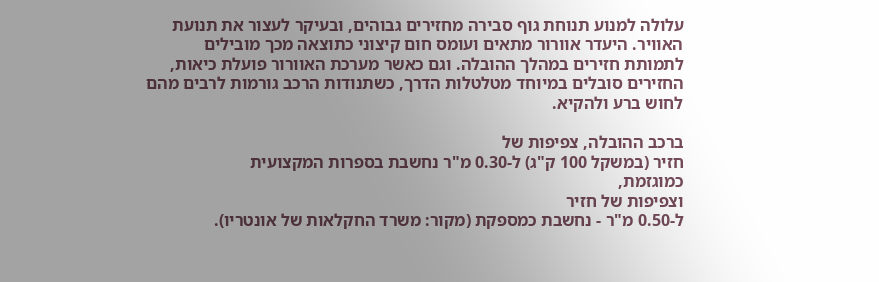עלולה למנוע תנוחת גוף סבירה מחזירים גבוהים, ובעיקר לעצור את תנועת
האוויר. היעדר אוורור מתאים ועומס חום קיצוני כתוצאה מכך מובילים
לתמותת חזירים במהלך ההובלה. וגם כאשר מערכת האוורור פועלת כיאות,
החזירים סובלים במיוחד מטלטלות הדרך, כשתנודות הרכב גורמות לרבים מהם
לחוש ברע ולהקיא.

ברכב ההובלה, צפיפות של
חזיר (במשקל 100 ק"ג) ל-0.30 מ"ר נחשבת בספרות המקצועית
כמוגזמת,
וצפיפות של חזיר
ל-0.50 מ"ר - נחשבת כמספקת (מקור: משרד החקלאות של אונטריו).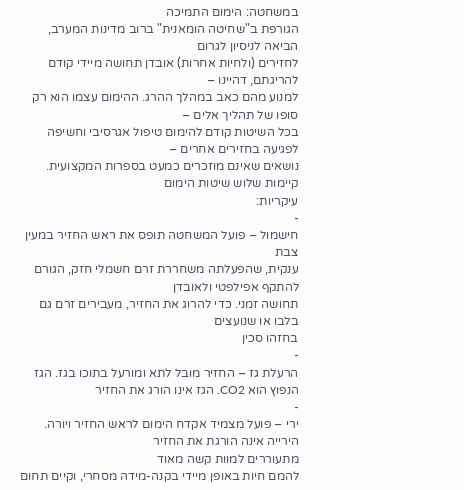במשחטה: הימום התמיכה
הגורפת ב"שחיטה הומאנית" ברוב מדינות המערב, הביאה לניסיון לגרום
לחזירים (ולחיות אחרות) אובדן תחושה מיידי קודם להריגתם, דהיינו –
למנוע מהם כאב במהלך ההרג. ההימום עצמו הוא רק סופו של תהליך אלים –
בכל השיטות קודם להימום טיפול אגרסיבי וחשיפה לפגיעה בחזירים אחרים –
נושאים שאינם מוזכרים כמעט בספרות המקצועית. קיימות שלוש שיטות הימום
עיקריות:
-
חישמול – פועל המשחטה תופס את ראש החזיר במעין צבת
ענקית, שהפעלתה משחררת זרם חשמלי חזק, הגורם להתקף אפילפטי ולאובדן
תחושה זמני. כדי להרוג את החזיר, מעבירים זרם גם בלבו או שנועצים
בחזהו סכין
-
הרעלת גז – החזיר מובל לתא ומורעל בתוכו בגז. הגז
הנפוץ הוא CO2. הגז אינו הורג את החזיר
-
ירי – פועל מצמיד אקדח הימום לראש החזיר ויורה.
הירייה אינה הורגת את החזיר
מתעוררים למוות קשה מאוד
להמם חיות באופן מיידי בקנה-מידה מסחרי, וקיים תחום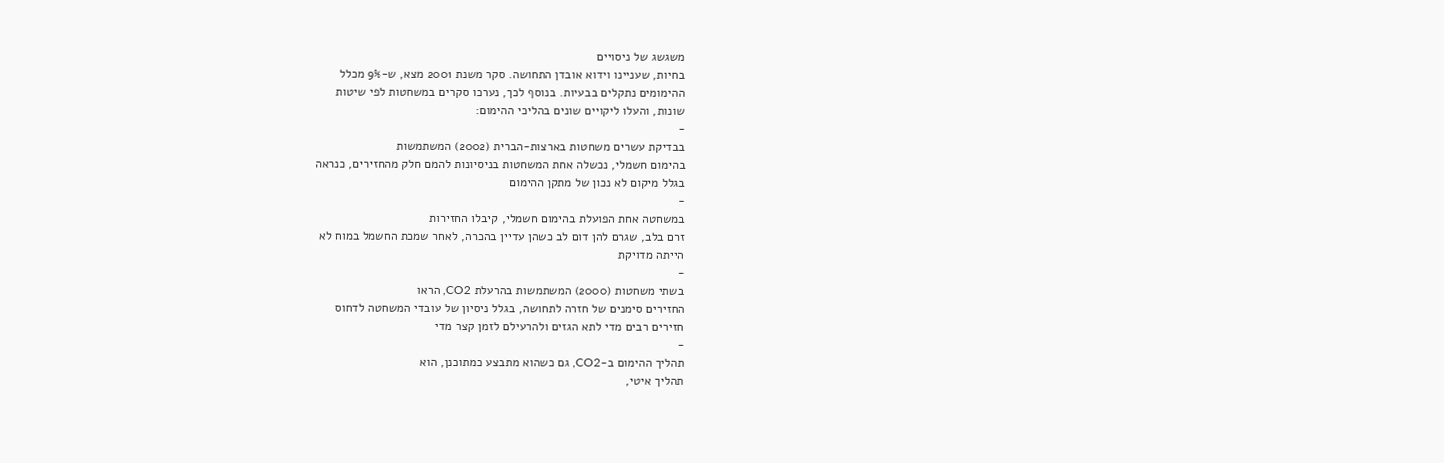משגשג של ניסויים
בחיות, שעניינו וידוא אובדן התחושה. סקר משנת 2001 מצא, ש-9% מכלל
ההימומים נתקלים בבעיות. בנוסף לכך, נערכו סקרים במשחטות לפי שיטות
שונות, והעלו ליקויים שונים בהליכי ההימום:
-
בבדיקת עשרים משחטות בארצות-הברית (2002) המשתמשות
בהימום חשמלי, נכשלה אחת המשחטות בניסיונות להמם חלק מהחזירים, כנראה
בגלל מיקום לא נכון של מתקן ההימום
-
במשחטה אחת הפועלת בהימום חשמלי, קיבלו החזירות
זרם בלב, שגרם להן דום לב כשהן עדיין בהכרה, לאחר שמכת החשמל במוח לא
הייתה מדויקת
-
בשתי משחטות (2000) המשתמשות בהרעלת CO2, הראו
החזירים סימנים של חזרה לתחושה, בגלל ניסיון של עובדי המשחטה לדחוס
חזירים רבים מדי לתא הגזים ולהרעילם לזמן קצר מדי
-
תהליך ההימום ב-CO2, גם כשהוא מתבצע כמתוכנן, הוא
תהליך איטי,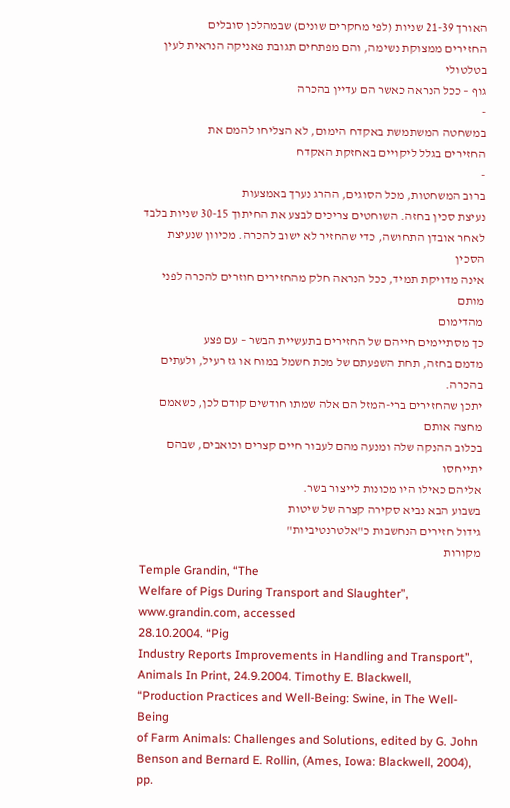האורך 21-39 שניות (לפי מחקרים שונים) שבמהלכן סובלים
החזירים ממצוקת נשימה, והם מפתחים תגובת פאניקה הנראית לעין בטלטולי
גוף – ככל הנראה כאשר הם עדיין בהכרה
-
במשחטה המשתמשת באקדח הימום, לא הצליחו להמם את
החזירים בגלל ליקויים באחזקת האקדח
-
ברוב המשחטות, מכל הסוגים, ההרג נערך באמצעות
נעיצת סכין בחזה. השוחטים צריכים לבצע את החיתוך 30-15 שניות בלבד
לאחר אובדן התחושה, כדי שהחזיר לא ישוב להכרה. מכיוון שנעיצת הסכין
אינה מדויקת תמיד, ככל הנראה חלק מהחזירים חוזרים להכרה לפני מותם
מהדימום
כך מסתיימים חייהם של החזירים בתעשיית הבשר – עם פצע
מדמם בחזה, תחת השפעתם של מכת חשמל במוח או גז רעיל, ולעתים בהכרה.
יתכן שהחזירים ברי-המזל הם אלה שמתו חודשים קודם לכן, כשאמם מחצה אותם
בכלוב ההנקה שלה ומנעה מהם לעבור חיים קצרים וכואבים, שבהם יתייחסו
אליהם כאילו היו מכונות לייצור בשר.
בשבוע הבא נביא סקירה קצרה של שיטות
גידול חזירים הנחשבות כ"אלטרנטיביות"
מקורות
Temple Grandin, “The
Welfare of Pigs During Transport and Slaughter”, www.grandin.com, accessed
28.10.2004. “Pig
Industry Reports Improvements in Handling and Transport”,
Animals In Print, 24.9.2004. Timothy E. Blackwell,
“Production Practices and Well-Being: Swine, in The Well-Being
of Farm Animals: Challenges and Solutions, edited by G. John
Benson and Bernard E. Rollin, (Ames, Iowa: Blackwell, 2004), pp.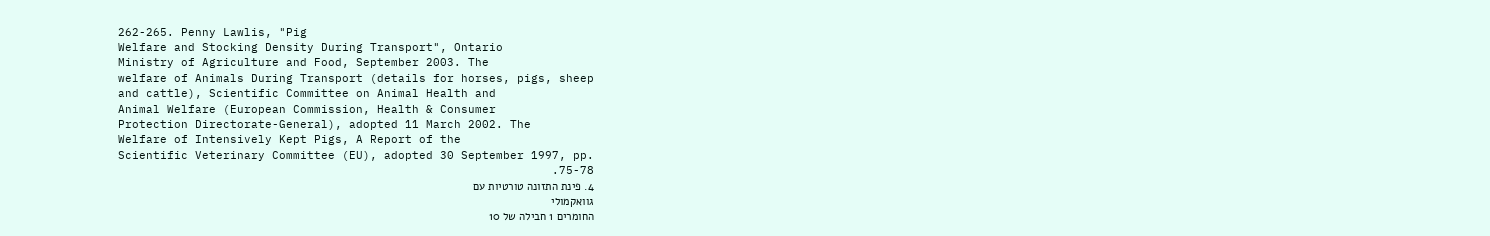262-265. Penny Lawlis, "Pig
Welfare and Stocking Density During Transport", Ontario
Ministry of Agriculture and Food, September 2003. The
welfare of Animals During Transport (details for horses, pigs, sheep
and cattle), Scientific Committee on Animal Health and
Animal Welfare (European Commission, Health & Consumer
Protection Directorate-General), adopted 11 March 2002. The
Welfare of Intensively Kept Pigs, A Report of the
Scientific Veterinary Committee (EU), adopted 30 September 1997, pp.
75-78.
4. פינת התזונה טורטיות עם
גוואקמולי
החומרים 1 חבילה של 10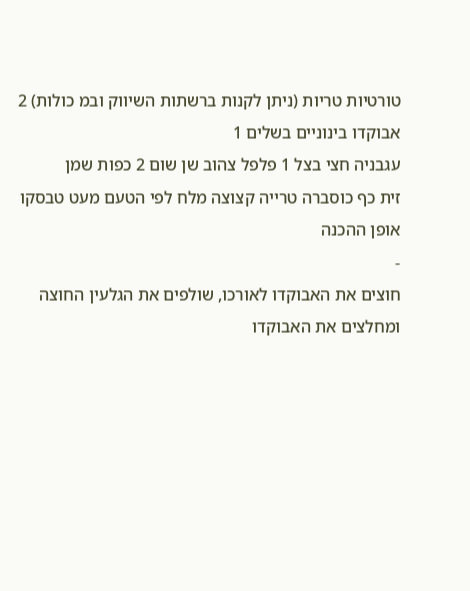טורטיות טריות (ניתן לקנות ברשתות השיווק ובמ כולות) 2 אבוקדו בינוניים בשלים 1
עגבניה חצי בצל 1 פלפל צהוב שן שום 2 כפות שמן
זית כף כוסברה טרייה קצוצה מלח לפי הטעם מעט טבסקו
אופן ההכנה
-
חוצים את האבוקדו לאורכו, שולפים את הגלעין החוצה
ומחלצים את האבוקדו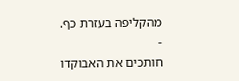מהקליפה בעזרת כף.
-
חותכים את האבוקדו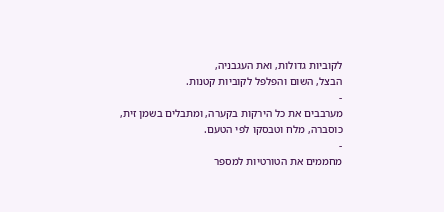לקוביות גדולות, ואת העגבניה,
הבצל, השום והפלפל לקוביות קטנות.
-
מערבבים את כל הירקות בקערה, ומתבלים בשמן זית,
כוסברה, מלח וטבסקו לפי הטעם.
-
מחממים את הטורטיות למספר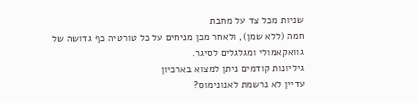שניות מכל צד על מחבת
חמה (ללא שמן), ולאחר מכן מניחים על כל טורטיה כף גדושה של
גוואקאמולי ומגלגלים לסיגר.
גיליונות קודמים ניתן למצוא בארכיון
עדיין לא נרשמת לאנונימוס?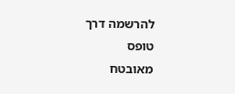להרשמה דרך
טופס
מאובטח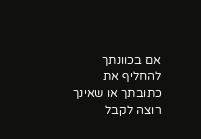אם בכוונתך להחליף את כתובתך או שאינך רוצה לקבל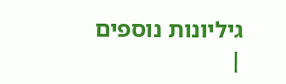גיליונות נוספים
|